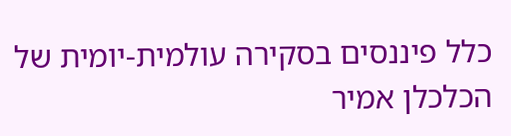כלל פיננסים בסקירה עולמית-יומית של הכלכלן אמיר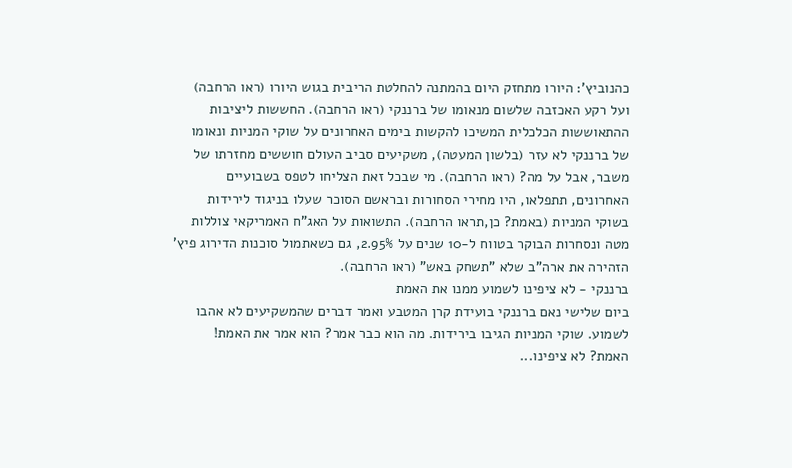כהנוביץ’: היורו מתחזק היום בהמתנה להחלטת הריבית בגוש היורו (ראו הרחבה) ועל רקע האכזבה שלשום מנאומו של ברננקי (ראו הרחבה). החששות ליציבות ההתאוששות הכלכלית המשיכו להקשות בימים האחרונים על שוקי המניות ונאומו של ברננקי לא עזר (בלשון המעטה), משקיעים סביב העולם חוששים מחזרתו של משבר, אבל על מה? (ראו הרחבה). מי שבכל זאת הצליחו לטפס בשבועיים האחרונים, תתפלאו, היו מחירי הסחורות ובראשם הסוכר שעלו בניגוד לירידות בשוקי המניות (באמת? כן,תראו הרחבה). התשואות על האג"ח האמריקאי צוללות מטה ונסחרות הבוקר בטווח ל-10 שנים על 2.95%, גם כשאתמול סוכנות הדירוג פיץ’ הזהירה את ארה"ב שלא "תשחק באש" (ראו הרחבה).
ברננקי - לא ציפינו לשמוע ממנו את האמת
ביום שלישי נאם ברננקי בועידת קרן המטבע ואמר דברים שהמשקיעים לא אהבו לשמוע. שוקי המניות הגיבו בירידות. מה הוא כבר אמר? הוא אמר את האמת! האמת? לא ציפינו...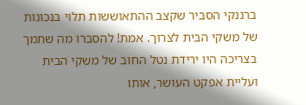ברננקי הסביר שקצב ההתאוששות תלוי בנכונות של משקי הבית לצרוך. אמת! להסברו מה שתמך בצריכה היו ירידת נטל החוב של משקי הבית ועליית אפקט העושר, אותו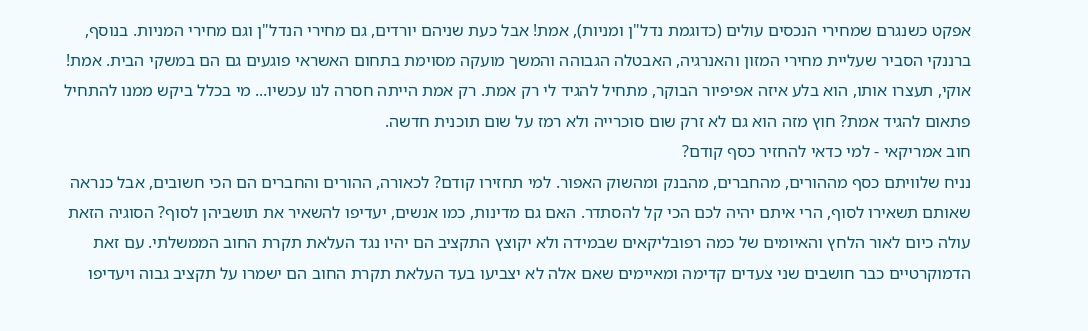אפקט כשנגרם שמחירי הנכסים עולים (כדוגמת נדל"ן ומניות), אמת! אבל כעת שניהם יורדים, גם מחירי הנדל"ן וגם מחירי המניות. בנוסף, ברננקי הסביר שעליית מחירי המזון והאנרגיה, האבטלה הגבוהה והמשך מועקה מסוימת בתחום האשראי פוגעים גם הם במשקי הבית. אמת! אוקי, תעצרו אותו, הוא בלע איזה אפיפיור הבוקר, מתחיל להגיד לי רק אמת. רק אמת הייתה חסרה לנו עכשיו... מי בכלל ביקש ממנו להתחיל פתאום להגיד אמת? חוץ מזה הוא גם לא זרק שום סוכרייה ולא רמז על שום תוכנית חדשה.
חוב אמריקאי - למי כדאי להחזיר כסף קודם?
נניח שלוויתם כסף מההורים, מהחברים, מהבנק ומהשוק האפור. למי תחזירו קודם? לכאורה, ההורים והחברים הם הכי חשובים, אבל כנראה שאותם תשאירו לסוף, הרי איתם יהיה לכם הכי קל להסתדר. האם גם מדינות, כמו אנשים, יעדיפו להשאיר את תושביהן לסוף? הסוגיה הזאת עולה כיום לאור הלחץ והאיומים של כמה רפובליקאים שבמידה ולא יקוצץ התקציב הם יהיו נגד העלאת תקרת החוב הממשלתי. עם זאת הדמוקרטיים כבר חושבים שני צעדים קדימה ומאיימים שאם אלה לא יצביעו בעד העלאת תקרת החוב הם ישמרו על תקציב גבוה ויעדיפו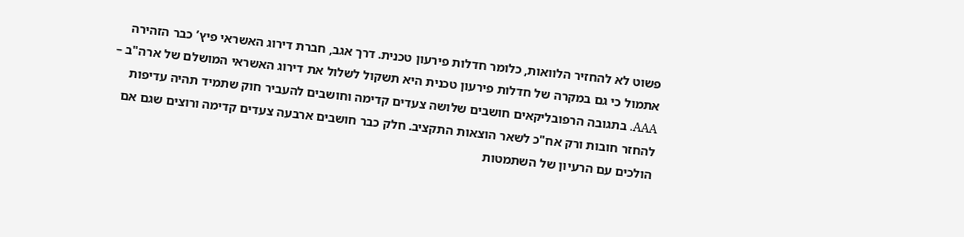פשוט לא להחזיר הלוואות, כלומר חדלות פירעון טכנית. דרך אגב, חברת דירוג האשראי פיץ’ כבר הזהירה אתמול כי גם במקרה של חדלות פירעון טכנית היא תשקול לשלול את דירוג האשראי המושלם של ארה"ב – AAA. בתגובה הרפובליקאים חושבים שלושה צעדים קדימה וחושבים להעביר חוק שתמיד תהיה עדיפות להחזר חובות ורק אח"כ לשאר הוצאות התקציב. חלק כבר חושבים ארבעה צעדים קדימה ורוצים שגם אם הולכים עם הרעיון של השתמטות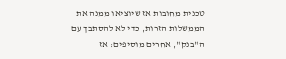טכנית מחובות אז שיוציאו ממנה את הממשלות הזרות, כדי לא להסתבך עם ה"בנק", אחרים מוסיפים: אז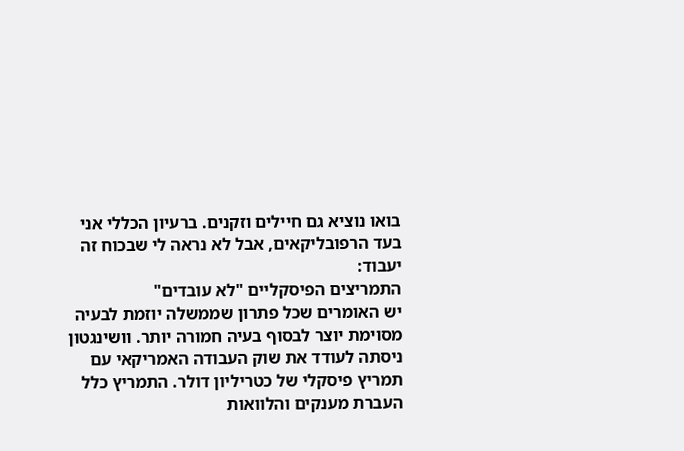בואו נוציא גם חיילים וזקנים. ברעיון הכללי אני בעד הרפובליקאים, אבל לא נראה לי שבכוח זה יעבוד:
התמריצים הפיסקליים "לא עובדים"
יש האומרים שכל פתרון שממשלה יוזמת לבעיה מסוימת יוצר לבסוף בעיה חמורה יותר. וושינגטון ניסתה לעודד את שוק העבודה האמריקאי עם תמריץ פיסקלי של כטריליון דולר. התמריץ כלל העברת מענקים והלוואות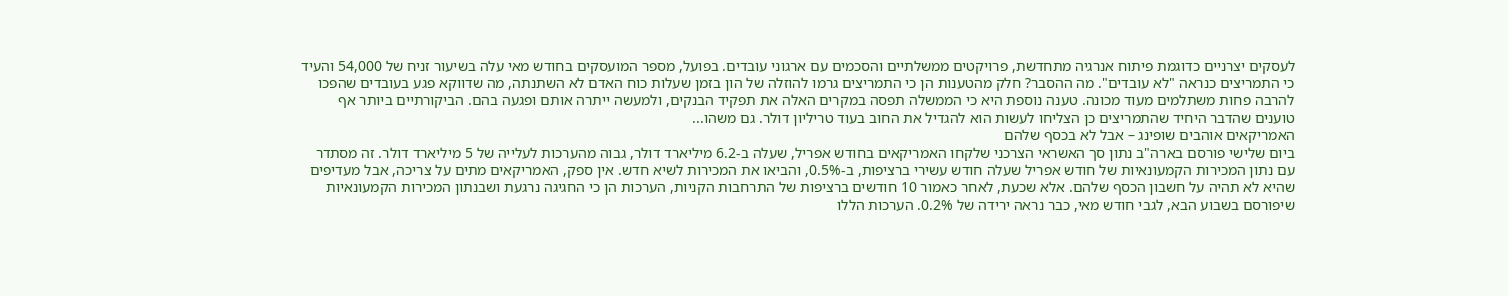לעסקים יצרניים כדוגמת פיתוח אנרגיה מתחדשת, פרויקטים ממשלתיים והסכמים עם ארגוני עובדים. בפועל, מספר המועסקים בחודש מאי עלה בשיעור זניח של 54,000 והעיד כי התמריצים כנראה "לא עובדים". מה ההסבר? חלק מהטענות הן כי התמריצים גרמו להוזלה של הון בזמן שעלות כוח האדם לא השתנתה, מה שדווקא פגע בעובדים שהפכו להרבה פחות משתלמים מעוד מכונה. טענה נוספת היא כי הממשלה תפסה במקרים האלה את תפקיד הבנקים, ולמעשה ייתרה אותם ופגעה בהם. הביקורתיים ביותר אף טוענים שהדבר היחיד שהתמריצים כן הצליחו לעשות הוא להגדיל את החוב בעוד טריליון דולר. גם משהו...
האמריקאים אוהבים שופינג – אבל לא בכסף שלהם
ביום שלישי פורסם בארה"ב נתון סך האשראי הצרכני שלקחו האמריקאים בחודש אפריל, שעלה ב-6.2 מיליארד דולר, גבוה מהערכות לעלייה של 5 מיליארד דולר. זה מסתדר עם נתון המכירות הקמעונאיות של חודש אפריל שעלה חודש עשירי ברציפות, ב-0.5%, והביאו את המכירות לשיא חדש. אין ספק, האמריקאים מתים על צריכה, אבל מעדיפים שהיא לא תהיה על חשבון הכסף שלהם. אלא שכעת, לאחר כאמור 10 חודשים ברציפות של התרחבות הקניות, הערכות הן כי החגיגה נרגעת ושבנתון המכירות הקמעונאיות שיפורסם בשבוע הבא, לגבי חודש מאי, כבר נראה ירידה של 0.2%. הערכות הללו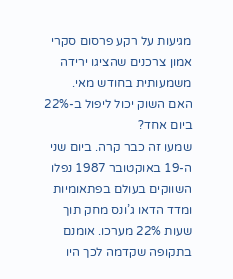מגיעות על רקע פרסום סקרי אמון צרכנים שהציגו ירידה משמעותית בחודש מאי.
האם השוק יכול ליפול ב-22% ביום אחד?
שמעו זה כבר קרה. ביום שני ה-19 באוקטובר 1987 נפלו השווקים בעולם בפתאומיות ומדד הדאו ג’ונס מחק תוך שעות 22% מערכו. אומנם בתקופה שקדמה לכך היו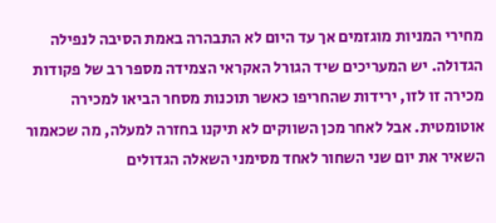מחירי המניות מוגזמים אך עד היום לא התבהרה באמת הסיבה לנפילה הגדולה. יש המעריכים שיד הגורל האקראי הצמידה מספר רב של פקודות מכירה זו לזו, ירידות שהחריפו כאשר תוכנות מסחר הביאו למכירה אוטומטית. אבל לאחר מכן השווקים לא תיקנו בחזרה למעלה, מה שכאמור השאיר את יום שני השחור לאחד מסימני השאלה הגדולים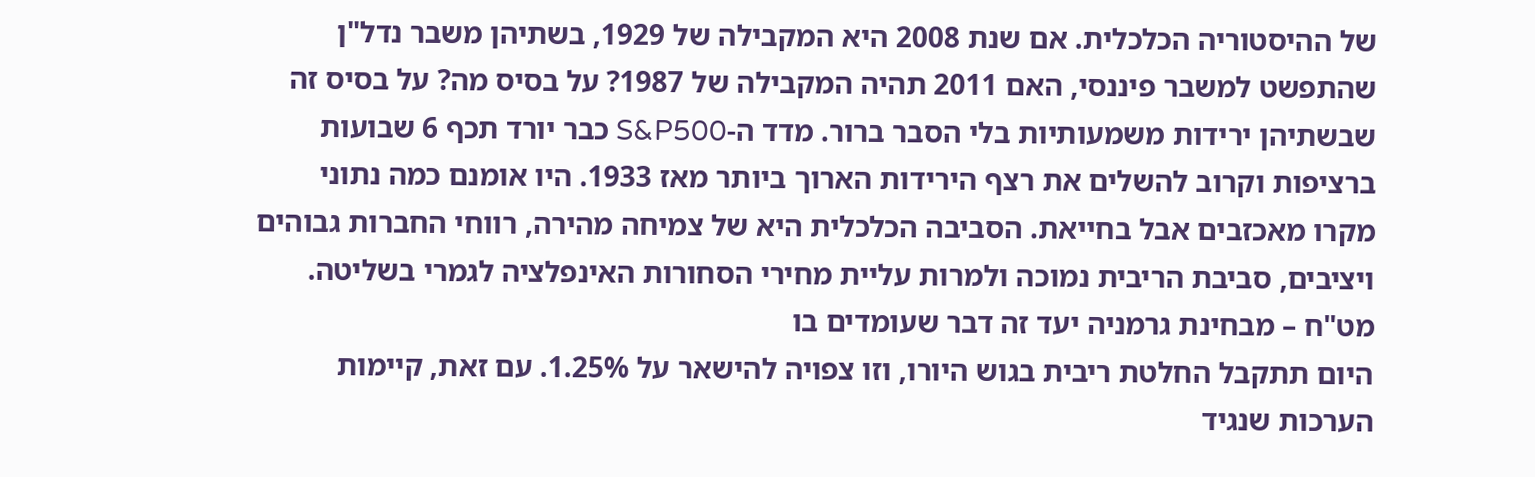של ההיסטוריה הכלכלית. אם שנת 2008 היא המקבילה של 1929, בשתיהן משבר נדל"ן שהתפשט למשבר פיננסי, האם 2011 תהיה המקבילה של 1987? על בסיס מה? על בסיס זה שבשתיהן ירידות משמעותיות בלי הסבר ברור. מדד ה-S&P500 כבר יורד תכף 6 שבועות ברציפות וקרוב להשלים את רצף הירידות הארוך ביותר מאז 1933. היו אומנם כמה נתוני מקרו מאכזבים אבל בחייאת. הסביבה הכלכלית היא של צמיחה מהירה, רווחי החברות גבוהים ויציבים, סביבת הריבית נמוכה ולמרות עליית מחירי הסחורות האינפלציה לגמרי בשליטה.
מט"ח – מבחינת גרמניה יעד זה דבר שעומדים בו
היום תתקבל החלטת ריבית בגוש היורו, וזו צפויה להישאר על 1.25%. עם זאת, קיימות הערכות שנגיד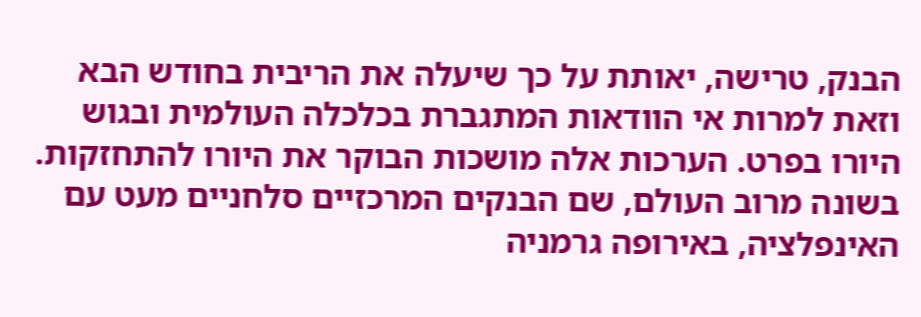הבנק, טרישה, יאותת על כך שיעלה את הריבית בחודש הבא וזאת למרות אי הוודאות המתגברת בכלכלה העולמית ובגוש היורו בפרט. הערכות אלה מושכות הבוקר את היורו להתחזקות. בשונה מרוב העולם, שם הבנקים המרכזיים סלחניים מעט עם האינפלציה, באירופה גרמניה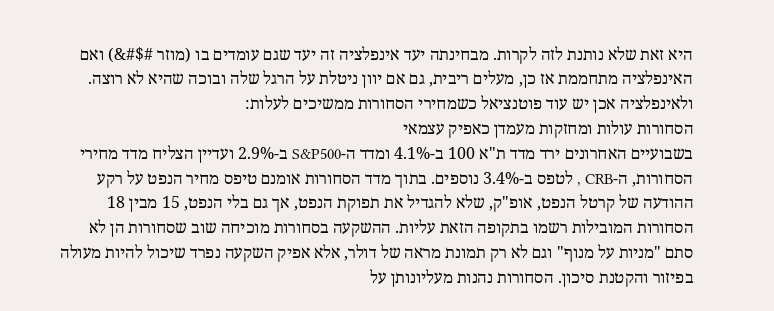היא זאת שלא נותנת לזה לקרות. מבחינתה יעד אינפלציה זה יעד שגם עומדים בו (מוזר #$#&) ואם האינפלציה מתחממת אז כן, מעלים ריבית, גם אם יוון ניטלת על הרגל שלה ובוכה שהיא לא רוצה. ולאינפלציה אכן יש עוד פוטנציאל כשמחירי הסחורות ממשיכים לעלות:
הסחורות עולות ומחזקות מעמדן כאפיק עצמאי
בשבועיים האחרונים ירד מדד ת"א 100 ב-4.1% ומדד ה-S&P500 ב-2.9% ועדיין הצליח מדד מחירי הסחורות, ה-CRB , לטפס ב-3.4% נוספים. בתוך מדד הסחורות אומנם טיפס מחיר הנפט על רקע ההודעה של קרטל הנפט, אופ"ק, שלא להגדיל את תפוקת הנפט, אך גם בלי הנפט, 15 מבין 18 הסחורות המובילות רשמו בתקופה הזאת עליות. ההשקעה בסחורות מוכיחה שוב שסחורות הן לא סתם "מניות על מנוף" וגם לא רק תמונת מראה של דולר, אלא אפיק השקעה נפרד שיכול להיות מעולה בפיזור והקטנת סיכון. הסחורות נהנות מעליונותן על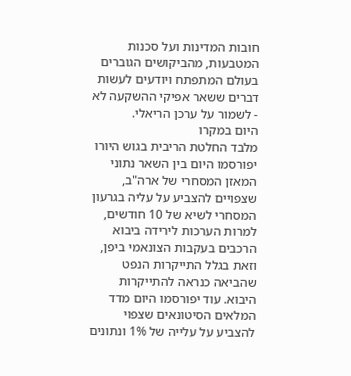חובות המדינות ועל סכנות המטבעות, מהביקושים הגוברים בעולם המתפתח ויודעים לעשות דברים ששאר אפיקי ההשקעה לא - לשמור על ערכן הריאלי.
היום במקרו
מלבד החלטת הריבית בגוש היורו יפורסמו היום בין השאר נתוני המאזן המסחרי של ארה"ב, שצפויים להצביע על עליה בגרעון המסחרי לשיא של 10 חודשים, למרות הערכות לירידה ביבוא הרכבים בעקבות הצונאמי ביפן, וזאת בגלל התייקרות הנפט שהביאה כנראה להתייקרות היבוא. עוד יפורסמו היום מדד המלאים הסיטונאים שצפוי להצביע על עלייה של 1% ונתונים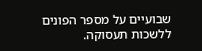שבועיים על מספר הפונים ללשכות תעסוקה.